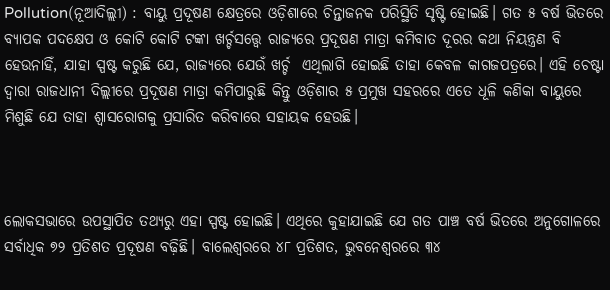Pollution(ନୂଆଦିଲ୍ଲୀ) : ବାୟୁ ପ୍ରଦୂଷଣ କ୍ଷେତ୍ରରେ ଓଡ଼ିଶାରେ ଚିନ୍ତାଜନକ ପରିସ୍ଥିତି ସୃଷ୍ଟି ହୋଇଛି। ଗତ ୫ ବର୍ଷ ଭିତରେ ବ୍ୟାପକ ପଦକ୍ଷେପ ଓ କୋଟି କୋଟି ଟଙ୍କା ଖର୍ଚ୍ଚସତ୍ତ୍ୱେ ରାଜ୍ୟରେ ପ୍ରଦୂଷଣ ମାତ୍ରା କମିବାତ ଦୂରର କଥା ନିୟନ୍ତ୍ରଣ ବି ହେଉନାହିଁ, ଯାହା ସ୍ପଷ୍ଟ କରୁଛି ଯେ, ରାଜ୍ୟରେ ଯେଉଁ ଖର୍ଚ୍ଚ  ଏଥିଲାଗି ହୋଇଛି ତାହା କେବଳ କାଗଜପତ୍ରରେ। ଏହି ଚେଷ୍ଟା ଦ୍ୱାରା ରାଜଧାନୀ ଦିଲ୍ଲୀରେ ପ୍ରଦୂଷଣ ମାତ୍ରା କମିପାରୁଛି କିନ୍ତୁ ଓଡ଼ିଶାର ୫ ପ୍ରମୁଖ ସହରରେ ଏତେ ଧୂଳି କଣିକା ବାୟୁରେ ମିଶୁଛି ଯେ ତାହା ଶ୍ୱାସରୋଗକୁ ପ୍ରସାରିତ କରିବାରେ ସହାୟକ ହେଉଛି।



ଲୋକସଭାରେ ଉପସ୍ଥାପିତ ତଥ୍ୟରୁ ଏହା ସ୍ପଷ୍ଟ ହୋଇଛି। ଏଥିରେ କୁହାଯାଇଛି ଯେ ଗତ ପାଞ୍ଚ ବର୍ଷ ଭିତରେ ଅନୁଗୋଳରେ ସର୍ବାଧିକ ୭୨ ପ୍ରତିଶତ ପ୍ରଦୂଷଣ ବଢ଼ିଛି। ବାଲେଶ୍ୱରରେ ୪୮ ପ୍ରତିଶତ, ଭୁବନେଶ୍ୱରରେ ୩୪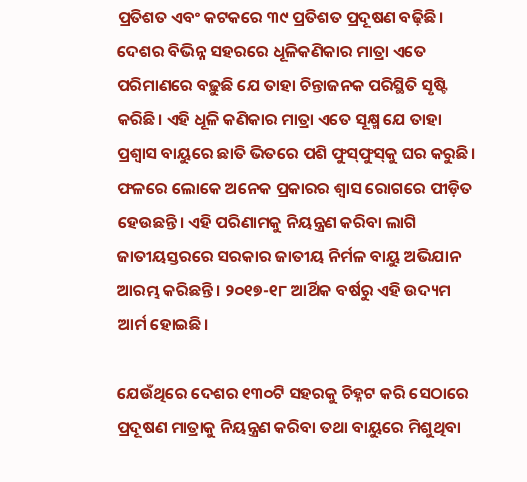ପ୍ରତିଶତ ଏବଂ କଟକରେ ୩୯ ପ୍ରତିଶତ ପ୍ରଦୂଷଣ ବଢ଼ିଛି। ଦେଶର ବିଭିନ୍ନ ସହରରେ ଧୂଳିକଣିକାର ମାତ୍ରା ଏତେ ପରିମାଣରେ ବଢ଼ୁଛି ଯେ ତାହା ଚିନ୍ତାଜନକ ପରିସ୍ଥିତି ସୃଷ୍ଟି କରିଛି। ଏହି ଧୂଳି କଣିକାର ମାତ୍ରା ଏତେ ସୂକ୍ଷ୍ମ ଯେ ତାହା ପ୍ରଶ୍ୱାସ ବାୟୁରେ ଛାତି ଭିତରେ ପଶି ଫୁସ୍‍ଫୁସ୍‍କୁ ଘର କରୁଛି। ଫଳରେ ଲୋକେ ଅନେକ ପ୍ରକାରର ଶ୍ୱାସ ରୋଗରେ ପୀଡ଼ିତ ହେଉଛନ୍ତି। ଏହି ପରିଣାମକୁ ନିୟନ୍ତ୍ରଣ କରିବା ଲାଗି ଜାତୀୟସ୍ତରରେ ସରକାର ଜାତୀୟ ନିର୍ମଳ ବାୟୁ ଅଭିଯାନ ଆରମ୍ଭ କରିଛନ୍ତି। ୨୦୧୭-୧୮ ଆର୍ଥିକ ବର୍ଷରୁ ଏହି ଉଦ୍ୟମ ଆର୍ମ ହୋଇଛି।

ଯେଉଁଥିରେ ଦେଶର ୧୩୦ଟି ସହରକୁ ଚିହ୍ନଟ କରି ସେଠାରେ ପ୍ରଦୂଷଣ ମାତ୍ରାକୁ ନିୟନ୍ତ୍ରଣ କରିବା ତଥା ବାୟୁରେ ମିଶୁଥିବା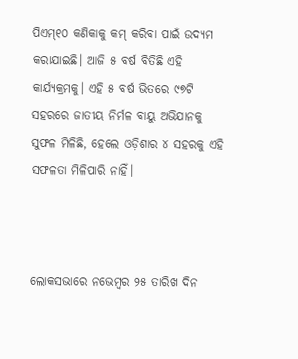ପିଏମ୍୧୦ କଣିକାକୁ କମ୍‍ କରିବା ପାଇଁ ଉଦ୍ୟମ କରାଯାଇଛି। ଆଜି ୫ ବର୍ଷ ବିତିଛି ଏହି କାର୍ଯ୍ୟକ୍ରମକୁ। ଏହି ୫ ବର୍ଷ ଭିତରେ ୯୭ଟି ସହରରେ ଜାତୀୟ ନିର୍ମଳ ବାୟୁ ଅଭିଯାନକୁ ସୁଫଳ ମିଳିଛି, ହେଲେ ଓଡ଼ିଶାର ୪ ସହରକୁ ଏହି ସଫଳତା ମିଳିପାରି ନାହିଁ।



ଲୋକସଭାରେ ନଭେମ୍ବର ୨୫ ତାରିଖ ଦିନ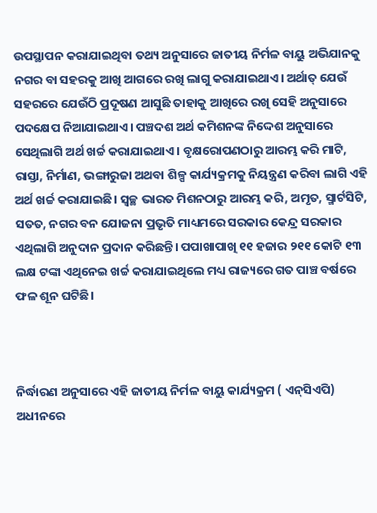ଉପସ୍ଥାପନ କରାଯାଇଥିବା ତଥ୍ୟ ଅନୁସାରେ ଜାତୀୟ ନିର୍ମଳ ବାୟୁ ଅଭିଯାନକୁ ନଗର ବା ସହରକୁ ଆଖି ଆଗରେ ରଖି ଲାଗୁ କରାଯାଇଥାଏ। ଅର୍ଥାତ୍‍ ଯେଉଁ ସହରରେ ଯେଉଁଠି ପ୍ରଦୂଷଣ ଆସୁଛି ତାହାକୁ ଆଖିରେ ରଖି ସେହି ଅନୁସାରେ ପଦକ୍ଷେପ ନିଆଯାଇଥାଏ। ପଞ୍ଚଦଶ ଅର୍ଥ କମିଶନଙ୍କ ନିଦ୍ଦେଶ ଅନୁସାରେ ସେଥିଲାଗି ଅର୍ଥ ଖର୍ଚ୍ଚ କରାଯାଇଥାଏ। ବୃକ୍ଷରୋପଣଠାରୁ ଆରମ୍ଭ କରି ମାଟି, ରାସ୍ତା, ନିର୍ମାଣ, ଭଙ୍ଗାରୁଜା ଅଥବା ଶିଳ୍ପ କାର୍ଯ୍ୟକ୍ରମକୁ ନିୟନ୍ତ୍ରଣ କରିବା ଲାଗି ଏହି ଅର୍ଥ ଖର୍ଚ୍ଚ କରାଯାଇଛି। ସ୍ୱଚ୍ଛ ଭାରତ ମିଶନଠାରୁ ଆରମ୍ଭ କରି, ଅମୃତ, ସ୍ମାର୍ଟସିଟି, ସତତ, ନଗର ବନ ଯୋଜନା ପ୍ରଭୃତି ମାଧ୍ୟମରେ ସରକାର କେନ୍ଦ୍ର ସରକାର ଏଥିଲାଗି ଅନୁଦାନ ପ୍ରଦାନ କରିଛନ୍ତି। ପପାଖାପାଖି ୧୧ ହଜାର ୨୧୧ କୋଟି ୧୩ ଲକ୍ଷ ଟଙ୍କା ଏଥିନେଇ ଖର୍ଚ୍ଚ କରାଯାଇଥିଲେ ମଧ୍ୟ ରାଜ୍ୟରେ ଗତ ପାଞ୍ଚ ବର୍ଷରେ ଫଳ ଶୂନ ଘଟିଛି।



ନିର୍ଦ୍ଧାରଣ ଅନୁସାରେ ଏହି ଜାତୀୟ ନିର୍ମଳ ବାୟୁ କାର୍ଯ୍ୟକ୍ରମ ( ଏନ୍‍ସିଏପି) ଅଧୀନରେ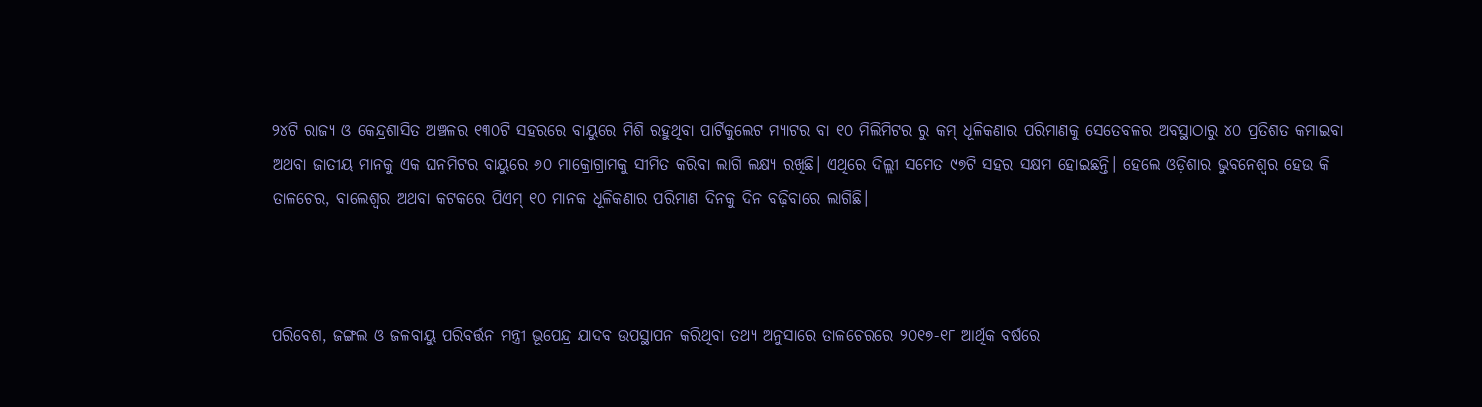୨୪ଟି ରାଜ୍ୟ ଓ କେନ୍ଦ୍ରଶାସିତ ଅଞ୍ଚଳର ୧୩୦ଟି ସହରରେ ବାୟୁରେ ମିଶି ରହୁଥିବା ପାର୍ଟିକୁଲେଟ ମ୍ୟାଟର ବା ୧୦ ମିଲିମିଟର ରୁ କମ୍‍ ଧୂଳିକଣାର ପରିମାଣକୁ ସେତେବଳର ଅବସ୍ଥାଠାରୁ ୪୦ ପ୍ରତିଶତ କମାଇବା ଅଥବା ଜାତୀୟ ମାନକୁ ଏକ ଘନମିଟର ବାୟୁରେ ୬୦ ମାକ୍ରୋଗ୍ରାମକୁ ସୀମିତ କରିବା ଲାଗି ଲକ୍ଷ୍ୟ ରଖିଛି। ଏଥିରେ ଦିଲ୍ଲୀ ସମେତ ୯୭ଟି ସହର ସକ୍ଷମ ହୋଇଛନ୍ତି। ହେଲେ ଓଡ଼ିଶାର ଭୁବନେଶ୍ୱର ହେଉ କି ତାଳଚେର, ବାଲେଶ୍ୱର ଅଥବା କଟକରେ ପିଏମ୍‍ ୧୦ ମାନକ ଧୂଳିକଣାର ପରିମାଣ ଦିନକୁ ଦିନ ବଢ଼ିବାରେ ଲାଗିଛି।



ପରିବେଶ, ଜଙ୍ଗଲ ଓ ଜଳବାୟୁ ପରିବର୍ତ୍ତନ ମନ୍ତ୍ରୀ ଭୂପେନ୍ଦ୍ର ଯାଦବ ଉପସ୍ଥାପନ କରିଥିବା ତଥ୍ୟ ଅନୁସାରେ ତାଳଚେରରେ ୨୦୧୭-୧୮ ଆର୍ଥିକ ବର୍ଷରେ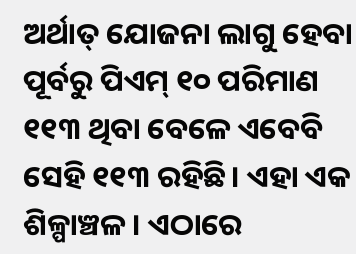ଅର୍ଥାତ୍‍ ଯୋଜନା ଲାଗୁ ହେବା ପୂର୍ବରୁ ପିଏମ୍‍ ୧୦ ପରିମାଣ ୧୧୩ ଥିବା ବେଳେ ଏବେବି ସେହି ୧୧୩ ରହିଛି। ଏହା ଏକ ଶିଳ୍ପାଞ୍ଚଳ। ଏଠାରେ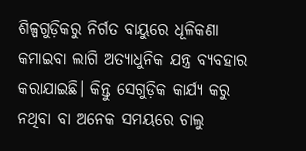ଶିଳ୍ପଗୁଡ଼ିକରୁ ନିର୍ଗତ ବାୟୁରେ ଧୂଳିକଣା କମାଇବା ଲାଗି ଅତ୍ୟାଧୁନିକ ଯନ୍ତ୍ର ବ୍ୟବହାର କରାଯାଇଛି। କିନ୍ତୁ ସେଗୁଡ଼ିକ କାର୍ଯ୍ୟ କରୁ ନଥିବା ବା ଅନେକ ସମୟରେ ଚାଲୁ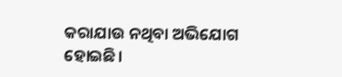କରାଯାଉ ନଥିବା ଅଭିଯୋଗ ହୋଇଛି।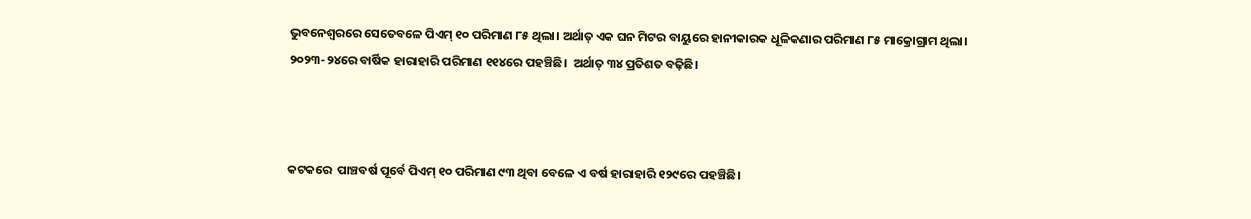ଭୁବନେଶ୍ୱରରେ ସେତେବଳେ ପିଏମ୍‍ ୧୦ ପରିମାଣ ୮୫ ଥିଲା। ଅର୍ଥାତ୍‍ ଏକ ଘନ ମିଟର ବାୟୁରେ ହାନୀକାରକ ଧୂଳିକଣାର ପରିମାଣ ୮୫ ମାକ୍ରୋଗ୍ରାମ ଥିଲା। ୨୦୨୩-୨୪ରେ ବାର୍ଷିକ ହାରାହାରି ପରିମାଣ ୧୧୪ରେ ପହଞ୍ଚିଛି।  ଅର୍ଥାତ୍‍ ୩୪ ପ୍ରତିଶତ ବଢ଼ିଛି।



କଟକରେ  ପାଞ୍ଚବର୍ଷ ପୂର୍ବେ ପିଏମ୍‍ ୧୦ ପରିମାଣ ୯୩ ଥିବା ବେଳେ ଏ ବର୍ଷ ହାରାହାରି ୧୨୯ରେ ପହଞ୍ଚିଛି।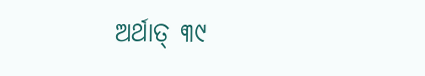ଅର୍ଥାତ୍‍ ୩୯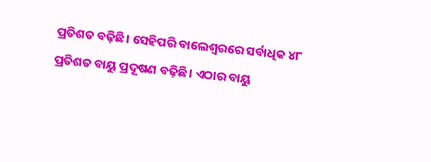ପ୍ରତିଶତ ବଢ଼ିଛି। ସେହିପରି ବାଲେଶ୍ୱରରେ ସର୍ବାଧିକ ୪୮ ପ୍ରତିଶତ ବାୟୁ ପ୍ରଦୂଷଣ ବଢ଼ିଛି। ଏଠାର ବାୟୁ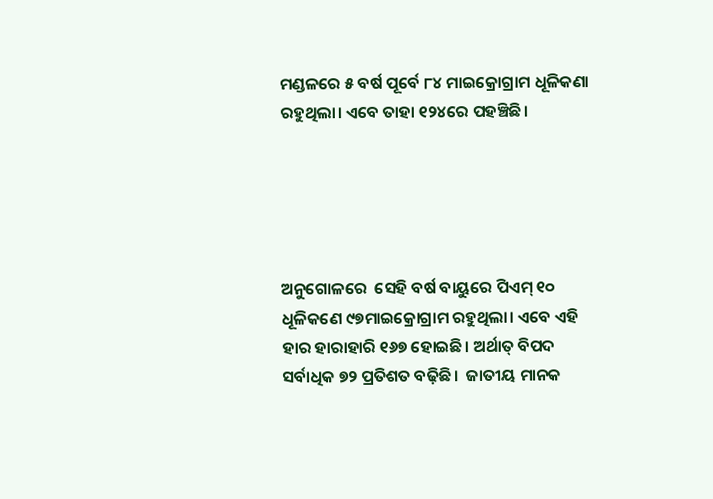ମଣ୍ଡଳରେ ୫ ବର୍ଷ ପୂର୍ବେ ୮୪ ମାଇକ୍ରୋଗ୍ରାମ ଧୂଳିକଣା ରହୁଥିଲା। ଏବେ ତାହା ୧୨୪ରେ ପହଞ୍ଚିଛି।





ଅନୁଗୋଳରେ  ସେହି ବର୍ଷ ବାୟୁରେ ପିଏମ୍‍ ୧୦ ଧୂଳିକଣେ ୯୭ମାଇକ୍ରୋଗ୍ରାମ ରହୁଥିଲା। ଏବେ ଏହି ହାର ହାରାହାରି ୧୬୭ ହୋଇଛି। ଅର୍ଥାତ୍‍ ବିପଦ ସର୍ବାଧିକ ୭୨ ପ୍ରତିଶତ ବଢ଼ିଛି।  ଜାତୀୟ ମାନକ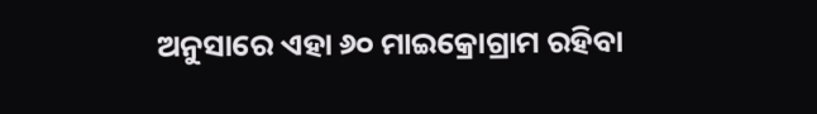ଅନୁସାରେ ଏହା ୬୦ ମାଇକ୍ରୋଗ୍ରାମ ରହିବା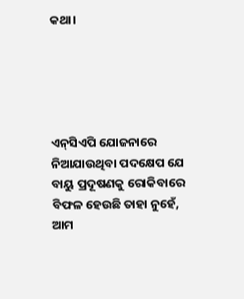କଥା।





ଏନ୍‍ସିଏପି ଯୋଜନାରେ ନିଆଯାଉଥିବା ପଦକ୍ଷେପ ଯେ ବାୟୁ ପ୍ରଦୂଷଣକୁ ରୋକିବାରେ ବିଫଳ ହେଉଛି ତାହା ନୁହେଁ,  ଆମ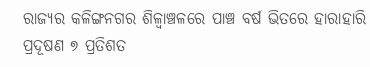ରାଜ୍ୟର କଳିଙ୍ଗନଗର ଶିଳ୍ବାଞ୍ଚଳରେ ପାଞ୍ଚ ବର୍ଷ ଭିତରେ ହାରାହାରି ପ୍ରଦୂଷଣ ୭ ପ୍ରତିଶତ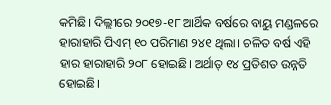କମିଛି। ଦିଲ୍ଲୀରେ ୨୦୧୭-୧୮ ଆର୍ଥିକ ବର୍ଷରେ ବାୟୁ ମଣ୍ଡଳରେ  ହାରାହାରି ପିଏମ୍‍ ୧୦ ପରିମାଣ ୨୪୧ ଥିଲା। ଚଳିତ ବର୍ଷ ଏହି ହାର ହାରାହାରି ୨୦୮ ହୋଇଛି। ଅର୍ଥାତ୍‍ ୧୪ ପ୍ରତିଶତ ଉନ୍ନତି ହୋଇଛି।